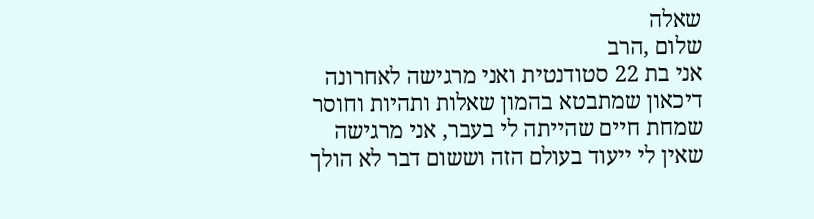שאלה
שלום ,הרב
אני בת 22 סטודנטית ואני מרגישה לאחרונה דיכאון שמתבטא בהמון שאלות ותהיות וחוסר שמחת חיים שהייתה לי בעבר, אני מרגישה שאין לי ייעוד בעולם הזה וששום דבר לא הולך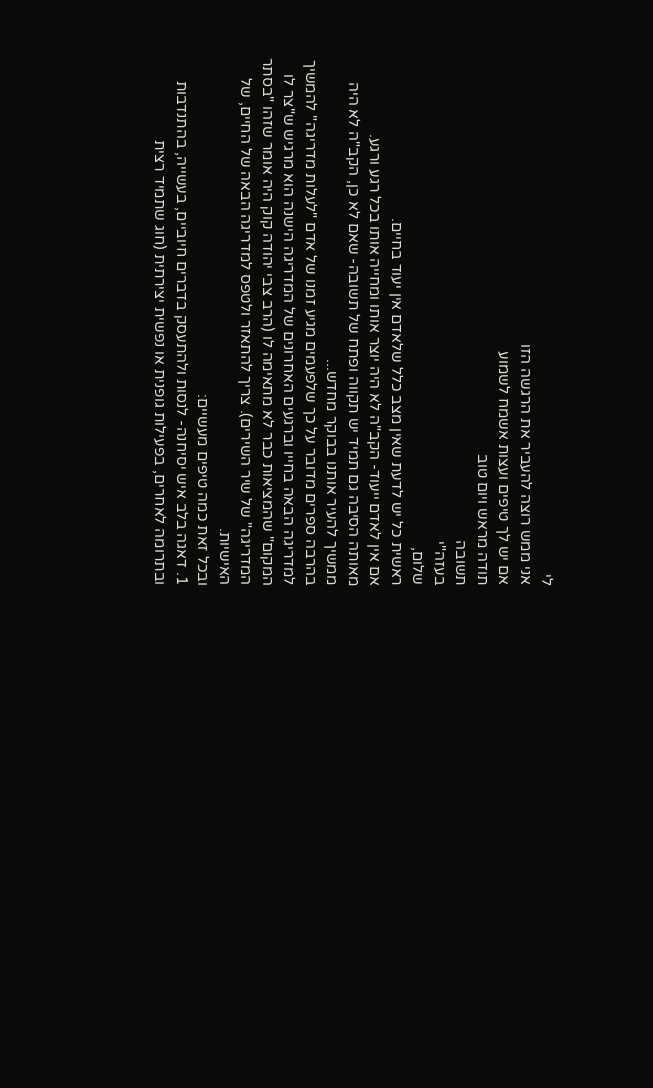לי
אני ממש רוצה להעביר את הרגשה הזו
אם יש לך טיפים ועצות אשמח לשמוע
תודה מראש ויום טוב
תשובה
בעזה"י
שלום,
ראשית כל יש לדעת שאין מצב כלל שלאדם אין יעוד בחיים.
אם אין לאדם ייעוד- הקב"ה לא היה יוצר אותו ומחייה אותו בכל רגע ורגע.
מאותה הסיבה גם תמיד יש תקווה ופתח של תשובה- שאם לא כן, הקב"ה לא היה ממשיך להעיר אותנו בבוקר מחדש...
בהרבה ספרים מדובר על כך שלפעמים מגיע זמנו של אדם "לעלות מדריגה" להמשיך למדריגה הבאה בחייו וברגעים האחרונים של המדריגה הישנה הוא מרגיש ש"צר לו המקום" שהמציאות כבר לא מתאימה לו (הרב צבי יהודה קוק היה אומר שזהו "בסתר המדריגה" של שיר השירים). צריך להתאזר ולטפס למדריגה הבאה של החיים, של האישיות.
ובכל זאת כמה טיפים מעשיים:
1. דאגה בלב איש יסיחנה- לנסות ולהתעסק בדברים חיוביים, בעשייה, בהתנדבות ובתרומה לאחרים, בפעילות גופנית או נפשית יצירתית (חוג שתמיד רצית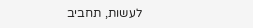לעשות, תחביב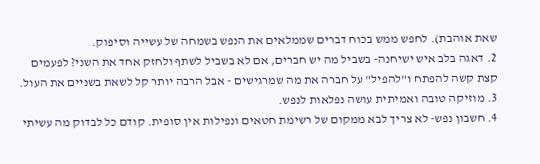שאת אוהבת). לחפש ממש בכוח דברים שממלאים את הנפש בשמחה של עשייה וסיפוק.
2. דאגה בלב איש ישיחנה- בשביל מה יש חברים, אם לא בשביל לשתף ולחזק אחד את השני? לפעמים קצת קשה להפתח ו"להפיל" על חברה את מה שמרגישים - אבל הרבה יותר קל לשאת בשניים את העול.
3. מוזיקה טובה ואמיתית עושה נפלאות לנפש.
4. חשבון נפש- לא צריך לבא ממקום של רשימת חטאים ונפילות אין סופית. קודם כל לבדוק מה עשיתי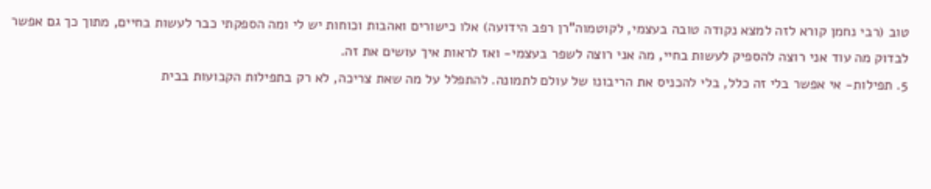טוב (רבי נחמן קורא לזה למצא נקודה טובה בעצמי, לקוטמוה"רן רפב הידועה) אלו כישורים ואהבות וכוחות יש לי ומה הספקתי כבר לעשות בחיים, מתוך כך גם אפשר לבדוק מה עוד אני רוצה להספיק לעשות בחיי, מה אני רוצה לשפר בעצמי- ואז לראות איך עושים את זה.
5. תפילות- אי אפשר בלי זה כלל, בלי להכניס את הריבונו של עולם לתמונה. להתפלל על מה שאת צריכה, לא רק בתפילות הקבועות בבית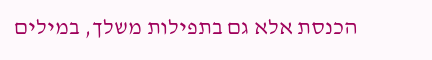הכנסת אלא גם בתפילות משלך, במילים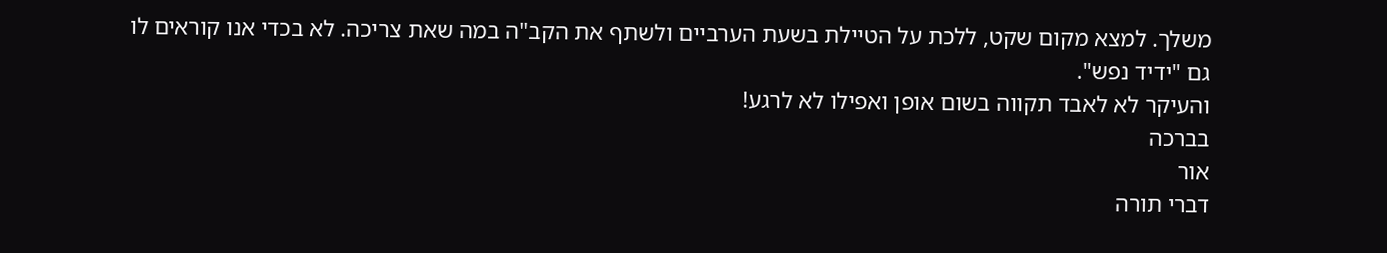משלך. למצא מקום שקט, ללכת על הטיילת בשעת הערביים ולשתף את הקב"ה במה שאת צריכה. לא בכדי אנו קוראים לו גם "ידיד נפש".
והעיקר לא לאבד תקווה בשום אופן ואפילו לא לרגע!
בברכה
אור
דברי תורה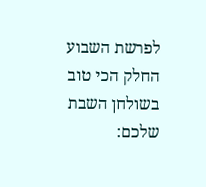לפרשת השבוע
החלק הכי טוב בשולחן השבת שלכם: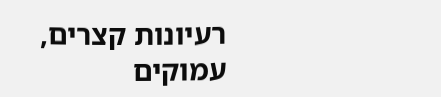רעיונות קצרים, עמוקים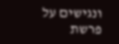ונגישים על פרשת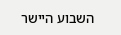השבוע היישר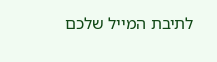לתיבת המייל שלכם